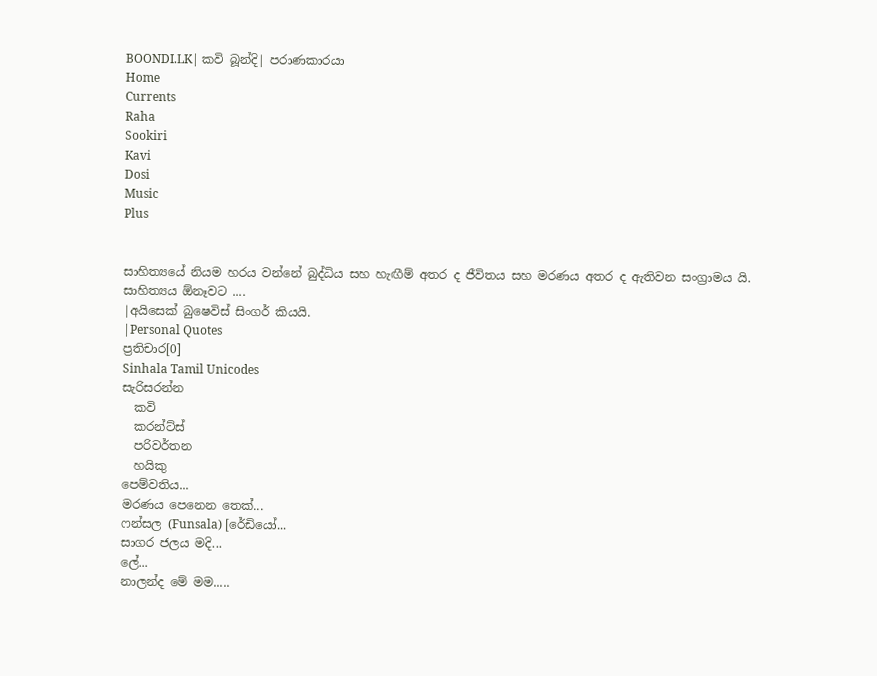BOONDI.LK| කවි බූන්දි| පරාණකාරයා
Home
Currents
Raha
Sookiri
Kavi
Dosi
Music
Plus


සාහිත්‍යයේ නියම හරය වන්නේ බුද්ධිය සහ හැඟීම් අතර ද ජීවිතය සහ මරණය අතර ද ඇතිවන සංග්‍රාමය යි. සාහිත්‍යය ඕනෑවට ....
|අයිසෙක් බුෂෙවිස් සිංගර් කියයි.
|Personal Quotes
ප්‍රතිචාර[0]
Sinhala Tamil Unicodes
සැරිසරන්න
  කවි
  කරන්ට්ස්
  පරිවර්තන
  හයිකු
පෙම්වතිය...
මරණය පෙනෙන තෙක්...
ෆන්සල (Funsala) [රේඩියෝ...
සාගර ජලය මදි...
ලේ...
නාලන්ද මේ මම.....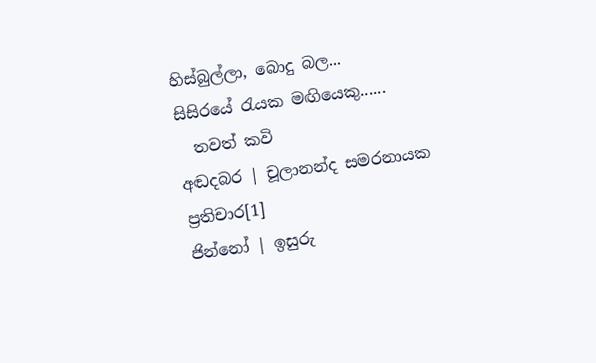හිස්බුල්ලා, බොදු බල...
සිසිරයේ රැයක මඟියෙකු......
  තවත් කවි
අඬදබර | චූලානන්ද සමරනායක
ප්‍රතිචාර[1]
ජින්නෝ | ඉසුරු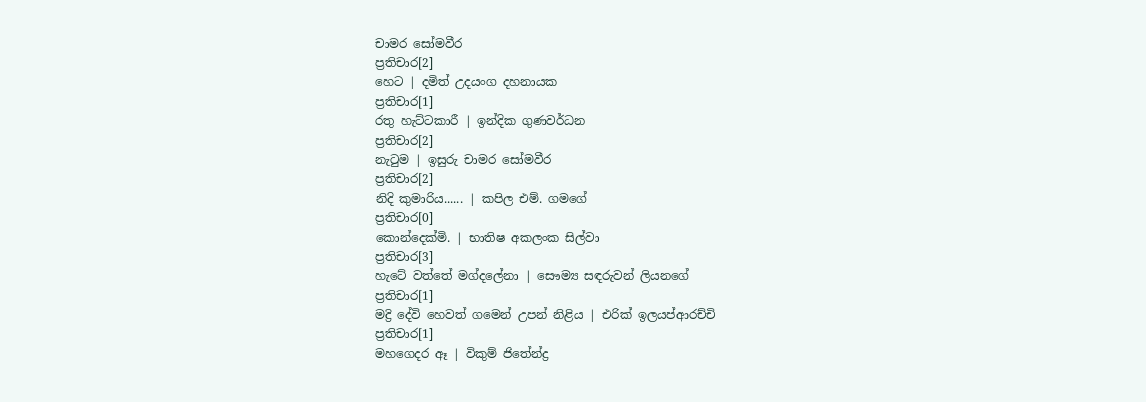චාමර සෝමවීර
ප්‍රතිචාර[2]
හෙට | දමිත් උදයංග දහනායක
ප්‍රතිචාර[1]
රතු හැට්ටකාරී | ඉන්දික ගුණවර්ධන
ප්‍රතිචාර[2]
නැටුම | ඉසුරු චාමර සෝමවීර
ප්‍රතිචාර[2]
නිදි කුමාරිය...... | කපිල එම්. ගමගේ
ප්‍රතිචාර[0]
කොන්දෙක්මි. | භාතිෂ අකලංක සිල්වා
ප්‍රතිචාර[3]
හැටේ වත්තේ මග්දලේනා | සෞම්‍ය සඳරුවන් ලියනගේ
ප්‍රතිචාර[1]
මද්‍රි දේවි හෙවත් ගමෙන් උපන් නිළිය | එරික් ඉලයප්ආරච්චි
ප්‍රතිචාර[1]
මහගෙදර ඈ | විකුම් ජිතේන්ද්‍ර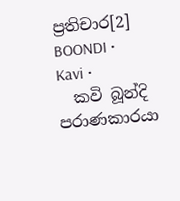ප්‍රතිචාර[2]
BOONDI • Kavi •
  කවි බූන්දි
පරාණකාරයා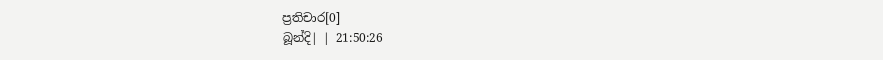ප්‍රතිචාර[0]
බූන්දි| | 21:50:26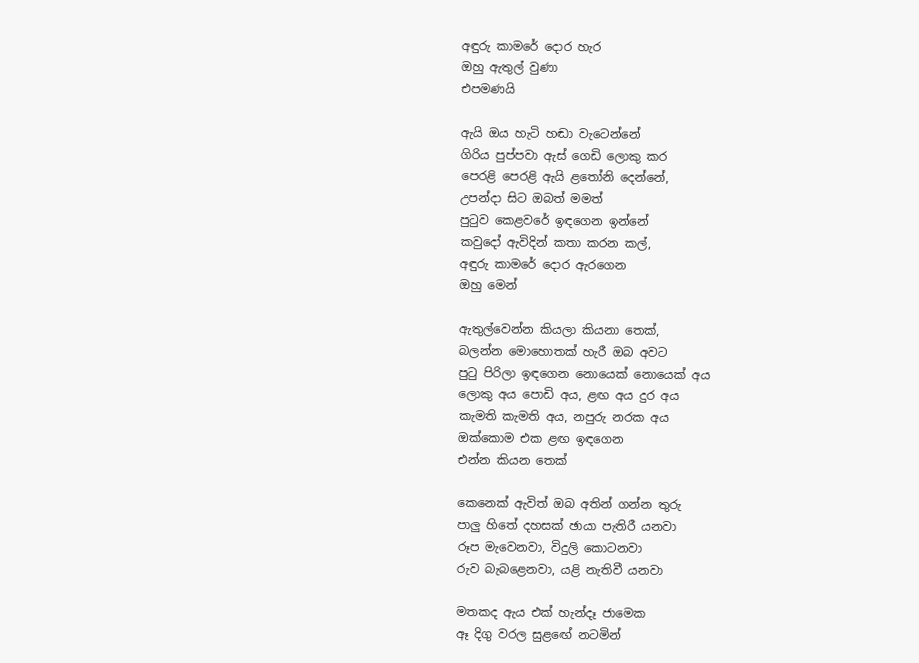අඳුරු කාමරේ දොර හැර
ඔහු ඇතුල් වුණා
එපමණයි

ඇයි ඔය හැටි හඬා වැටෙන්නේ
ගිරිය පුප්පවා ඇස් ගෙඩි ලොකු කර
පෙරළි පෙරළි ඇයි ළතෝනි දෙන්නේ,
උපන්දා සිට ඔබත් මමත්
පුටුව කෙළවරේ ඉඳගෙන ඉන්නේ
කවුදෝ ඇවිදින් කතා කරන කල්,
අඳුරු කාමරේ දොර ඇරගෙන
ඔහු මෙන්

ඇතුල්වෙන්න කියලා කියනා තෙක්,
බලන්න මොහොතක් හැරී ඔබ අවට
පුටු පිරිලා ඉඳගෙන නොයෙක් නොයෙක් අය
ලොකු අය පොඩි අය, ළඟ අය දුර අය
කැමති කැමති අය, නපුරු නරක අය
ඔක්කොම එක ළඟ ඉඳගෙන
එන්න කියන තෙක්

කෙනෙක් ඇවිත් ඔබ අතින් ගන්න තුරු
පාලු හිතේ දහසක් ඡායා පැතිරී යනවා
රූප මැවෙනවා, විදුලි කොටනවා
රුව බැබළෙනවා, යළි නැතිවී යනවා

මතකද ඇය එක් හැන්දෑ ජාමෙක
ඈ දිගු වරල සුළඟේ නටමින්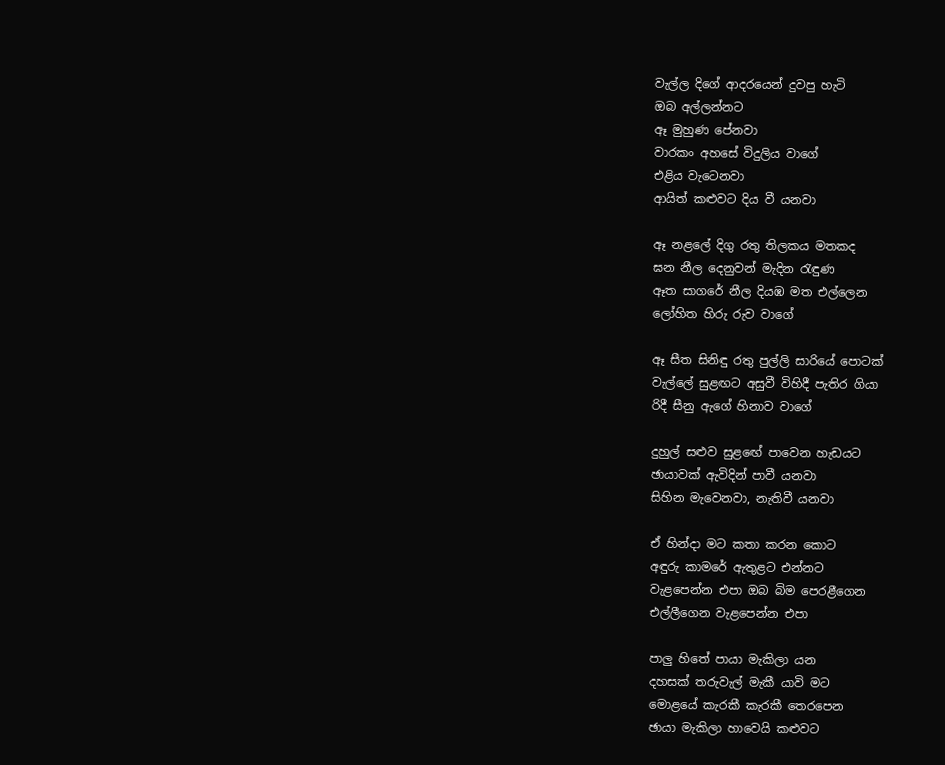වැල්ල දිගේ ආදරයෙන් දුවපු හැටි
ඔබ අල්ලන්නට
ඈ මුහුණ පේනවා
වාරකං අහසේ විදුලිය වාගේ
එළිය වැටෙනවා
ආයිත් කළුවට දිය වී යනවා

ඈ නළලේ දිගු රතු තිලකය මතකද
ඝන නීල දෙනුවන් මැදින රැඳුණ
ඈත සාගරේ නීල දියඹ මත එල්ලෙන
ලෝහිත හිරු රුව වාගේ

ඈ සීත සිනිඳු රතු පුල්ලි සාරියේ පොටක්
වැල්ලේ සුළඟට අසුවී විහිදී පැතිර ගියා
රිදී සීනු ඇගේ හිනාව වාගේ

දුහුල් සළුව සුළඟේ පාවෙන හැඩයට
ඡායාවක් ඇවිදින් පාවී යනවා
සිහින මැවෙනවා, නැතිවී යනවා

ඒ හින්දා මට කතා කරන කොට
අඳුරු කාමරේ ඇතුළට එන්නට
වැළපෙන්න එපා ඔබ බිම පෙරළීගෙන
එල්ලීගෙන වැළපෙන්න එපා

පාලු හිතේ පායා මැකිලා යන
දහසක් තරුවැල් මැකී යාවි මට
මොළයේ කැරකී කැරකී තෙරපෙන
ඡායා මැකිලා හාවෙයි කළුවට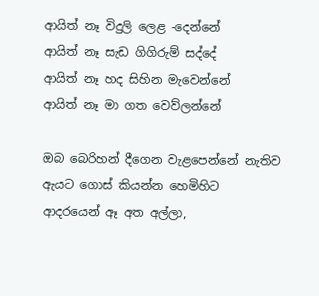ආයිත් නෑ විදුලි ලෙළ -දෙන්නේ
ආයිත් නෑ සැඩ ගිගිරුම් සද්දේ
ආයිත් නෑ හද සිහින මැවෙන්නේ
ආයිත් නෑ මා ගත වෙව්ලන්නේ

ඔබ බෙරිහන් දීගෙන වැළපෙන්නේ නැතිව
ඇයට ගොස් කියන්න හෙමිහිට
ආදරයෙන් ඈ අත අල්ලා,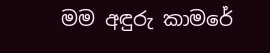මම අඳුරු කාමරේ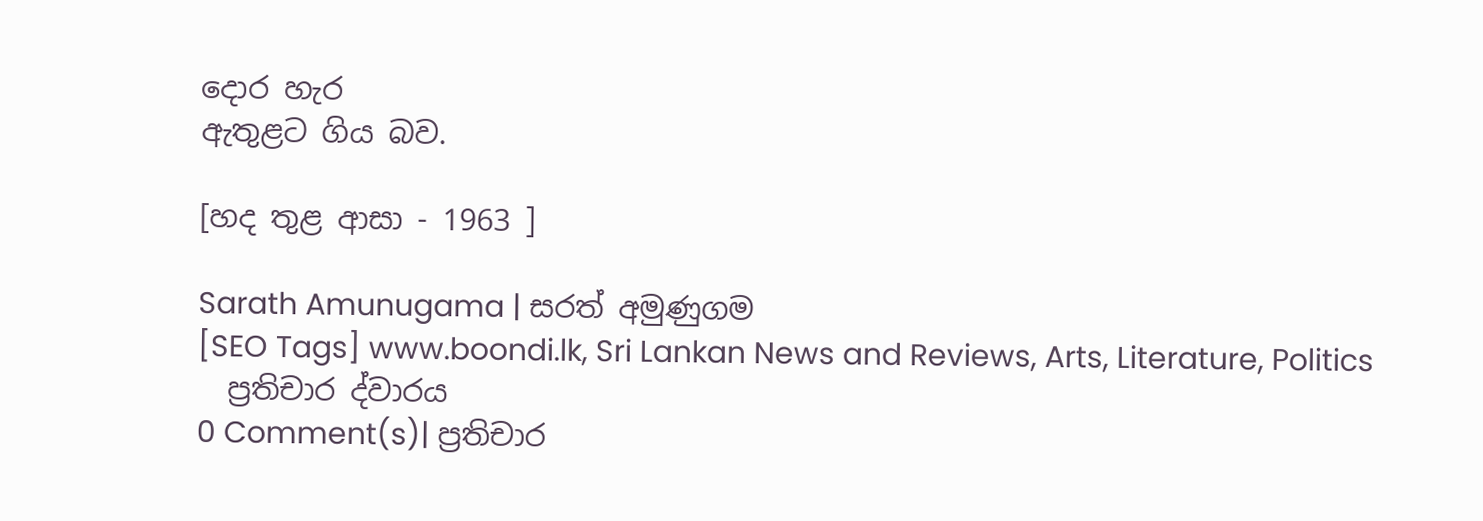දොර හැර
ඇතුළට ගිය බව.

[හද තුළ ආසා - 1963 ]

Sarath Amunugama | සරත් අමුණුගම
[SEO Tags] www.boondi.lk, Sri Lankan News and Reviews, Arts, Literature, Politics
  ප්‍රතිචාර ද්වාරය
0 Comment(s)| ප්‍රතිචාර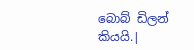බොබ් ඩිලන් කියයි.|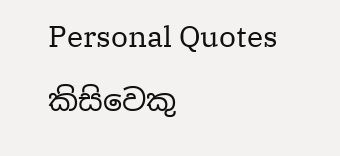Personal Quotes
කිසිවෙකු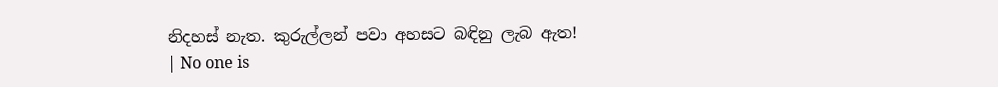නිදහස් නැත. කුරුල්ලන් පවා අහසට බඳිනු ලැබ ඇත!
| No one is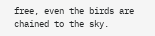free, even the birds are chained to the sky.